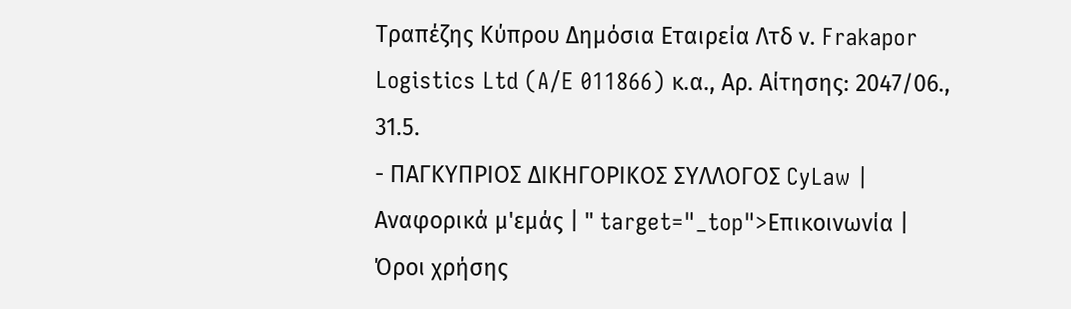Τραπέζης Κύπρου Δημόσια Εταιρεία Λτδ ν. Frakapor Logistics Ltd (A/E 011866) κ.α., Αρ. Αίτησης: 2047/06., 31.5.
- ΠΑΓΚΥΠΡΙΟΣ ΔΙΚΗΓΟΡΙΚΟΣ ΣΥΛΛΟΓΟΣ CyLaw | Αναφορικά μ'εμάς | " target="_top">Επικοινωνία | Όροι χρήσης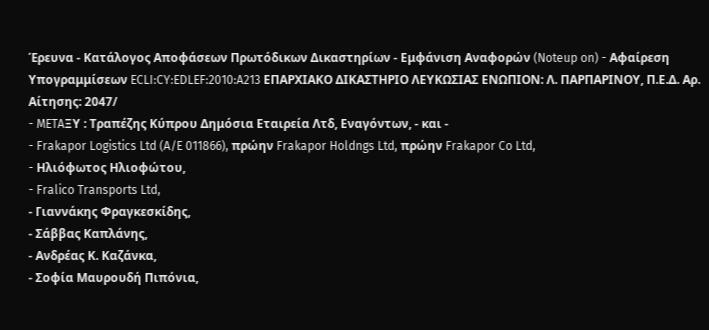Έρευνα - Κατάλογος Αποφάσεων Πρωτόδικων Δικαστηρίων - Εμφάνιση Αναφορών (Noteup on) - Αφαίρεση Υπογραμμίσεων ECLI:CY:EDLEF:2010:A213 ΕΠΑΡΧΙΑΚΟ ΔΙΚΑΣΤΗΡΙΟ ΛΕΥΚΩΣΙΑΣ ΕΝΩΠΙΟΝ: Λ. ΠΑΡΠΑΡΙΝΟΥ, Π.Ε.Δ. Αρ. Αίτησης: 2047/
- METAΞΥ : Τραπέζης Κύπρου Δημόσια Εταιρεία Λτδ, Εναγόντων, - και -
- Frakapor Logistics Ltd (A/E 011866), πρώην Frakapor Holdngs Ltd, πρώην Frakapor Co Ltd,
- Hλιόφωτος Ηλιοφώτου,
- Fralico Transports Ltd,
- Γιαννάκης Φραγκεσκίδης,
- Σάββας Καπλάνης,
- Ανδρέας Κ. Καζάνκα,
- Σοφία Μαυρουδή Πιπόνια,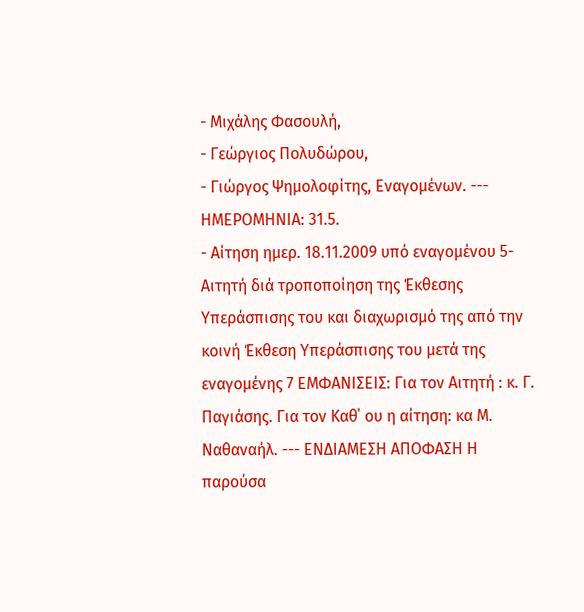- Μιχάλης Φασουλή,
- Γεώργιος Πολυδώρου,
- Γιώργος Ψημολοφίτης, Eναγομένων. --- ΗΜΕΡΟΜΗΝΙΑ: 31.5.
- Αίτηση ημερ. 18.11.2009 υπό εναγομένου 5-Αιτητή διά τροποποίηση της Έκθεσης Υπεράσπισης του και διαχωρισμό της από την κοινή Έκθεση Υπεράσπισης του μετά της εναγομένης 7 ΕΜΦΑΝΙΣΕΙΣ: Για τον Αιτητή : κ. Γ. Παγιάσης. Για τον Καθ΄ ου η αίτηση: κα Μ. Ναθαναήλ. --- ΕΝΔΙΑΜΕΣΗ ΑΠΟΦΑΣΗ Η παρούσα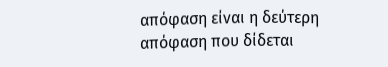απόφαση είναι η δεύτερη απόφαση που δίδεται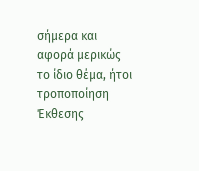σήμερα και αφορά μερικώς το ίδιο θέμα, ήτοι τροποποίηση Έκθεσης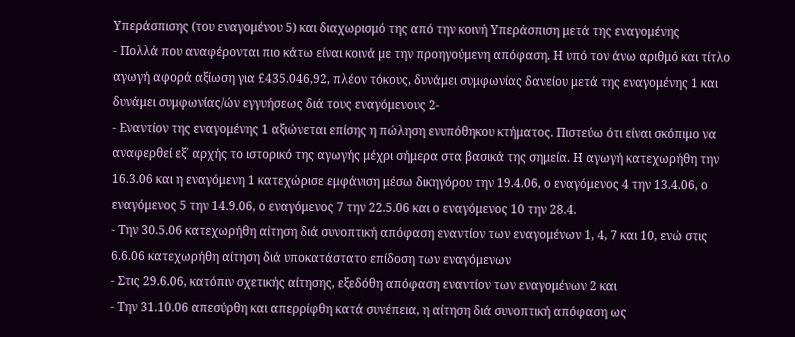Υπεράσπισης (του εναγομένου 5) και διαχωρισμό της από την κοινή Υπεράσπιση μετά της εναγομένης
- Πολλά που αναφέρονται πιο κάτω είναι κοινά με την προηγούμενη απόφαση. Η υπό τον άνω αριθμό και τίτλο αγωγή αφορά αξίωση για £435.046,92, πλέον τόκους, δυνάμει συμφωνίας δανείου μετά της εναγομένης 1 και δυνάμει συμφωνίας/ών εγγυήσεως διά τους εναγόμενους 2-
- Εναντίον της εναγομένης 1 αξιώνεται επίσης η πώληση ενυπόθηκου κτήματος. Πιστεύω ότι είναι σκόπιμο να αναφερθεί εξ΄ αρχής το ιστορικό της αγωγής μέχρι σήμερα στα βασικά της σημεία. Η αγωγή κατεχωρήθη την 16.3.06 και η εναγόμενη 1 κατεχώρισε εμφάνιση μέσω δικηγόρου την 19.4.06, ο εναγόμενος 4 την 13.4.06, ο εναγόμενος 5 την 14.9.06, ο εναγόμενος 7 την 22.5.06 και ο εναγόμενος 10 την 28.4.
- Την 30.5.06 κατεχωρήθη αίτηση διά συνοπτική απόφαση εναντίον των εναγομένων 1, 4, 7 και 10, ενώ στις 6.6.06 κατεχωρήθη αίτηση διά υποκατάστατο επίδοση των εναγόμενων
- Στις 29.6.06, κατόπιν σχετικής αίτησης, εξεδόθη απόφαση εναντίον των εναγομένων 2 και
- Την 31.10.06 απεσύρθη και απερρίφθη κατά συνέπεια, η αίτηση διά συνοπτική απόφαση ως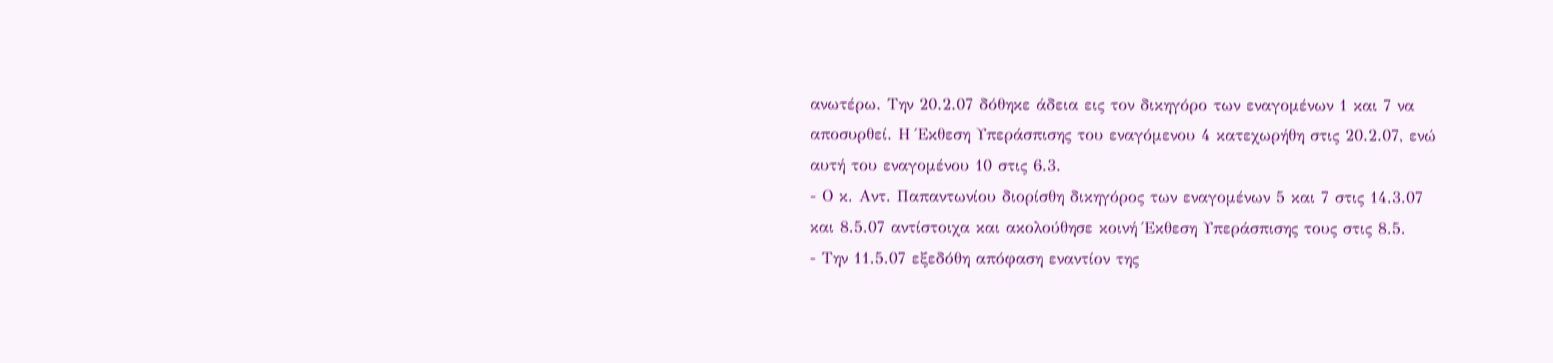ανωτέρω. Την 20.2.07 δόθηκε άδεια εις τον δικηγόρο των εναγομένων 1 και 7 να αποσυρθεί. Η Έκθεση Υπεράσπισης του εναγόμενου 4 κατεχωρήθη στις 20.2.07, ενώ αυτή του εναγομένου 10 στις 6.3.
- Ο κ. Αντ. Παπαντωνίου διορίσθη δικηγόρος των εναγομένων 5 και 7 στις 14.3.07 και 8.5.07 αντίστοιχα και ακολούθησε κοινή Έκθεση Υπεράσπισης τους στις 8.5.
- Την 11.5.07 εξεδόθη απόφαση εναντίον της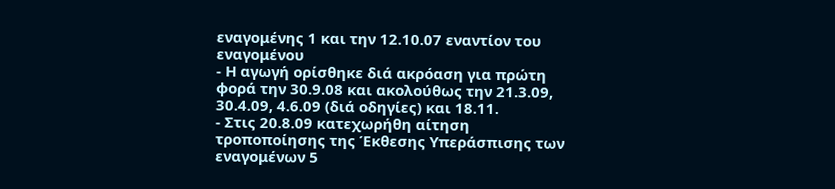εναγομένης 1 και την 12.10.07 εναντίον του εναγομένου
- Η αγωγή ορίσθηκε διά ακρόαση για πρώτη φορά την 30.9.08 και ακολούθως την 21.3.09, 30.4.09, 4.6.09 (διά οδηγίες) και 18.11.
- Στις 20.8.09 κατεχωρήθη αίτηση τροποποίησης της Έκθεσης Υπεράσπισης των εναγομένων 5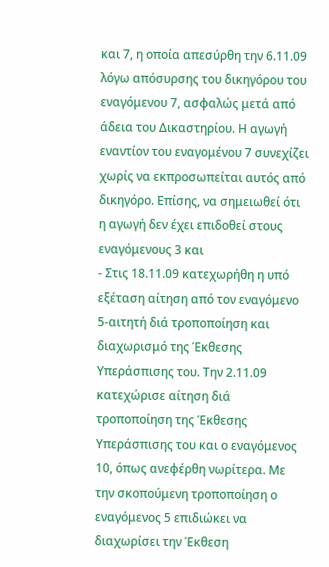και 7, η οποία απεσύρθη την 6.11.09 λόγω απόσυρσης του δικηγόρου του εναγόμενου 7, ασφαλώς μετά από άδεια του Δικαστηρίου. Η αγωγή εναντίον του εναγομένου 7 συνεχίζει χωρίς να εκπροσωπείται αυτός από δικηγόρο. Επίσης, να σημειωθεί ότι η αγωγή δεν έχει επιδοθεί στους εναγόμενους 3 και
- Στις 18.11.09 κατεχωρήθη η υπό εξέταση αίτηση από τον εναγόμενο 5-αιτητή διά τροποποίηση και διαχωρισμό της Έκθεσης Υπεράσπισης του. Την 2.11.09 κατεχώρισε αίτηση διά τροποποίηση της Έκθεσης Υπεράσπισης του και ο εναγόμενος 10, όπως ανεφέρθη νωρίτερα. Με την σκοπούμενη τροποποίηση ο εναγόμενος 5 επιδιώκει να διαχωρίσει την Έκθεση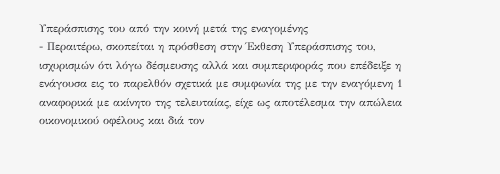Υπεράσπισης του από την κοινή μετά της εναγομένης
- Περαιτέρω, σκοπείται η πρόσθεση στην Έκθεση Υπεράσπισης του, ισχυρισμών ότι λόγω δέσμευσης αλλά και συμπεριφοράς που επέδειξε η ενάγουσα εις το παρελθόν σχετικά με συμφωνία της με την εναγόμενη 1 αναφορικά με ακίνητο της τελευταίας, είχε ως αποτέλεσμα την απώλεια οικονομικού οφέλους και διά τον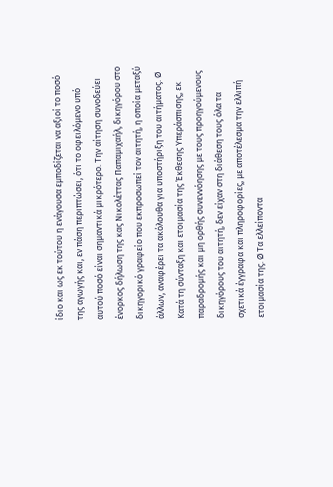ίδιο και ως εκ τούτου η ενάγουσα εμποδίζεται να αξιοί το ποσό της αγωγής και, εν πάση περιπτώσει, ότι το οφειλόμενο υπό αυτού ποσό είναι σημαντικά μικρότερο. Την αίτηση συνοδεύει ένορκος δήλωση της κας Νικολέττας Παπαμιχαήλ, δικηγόρου στο δικηγορικό γραφείο που εκπροσωπεί τον αιτητή, η οποία μεταξύ άλλων, αναφέρει τα ακόλουθα για υποστήριξη του αιτήματος. Ø Κατά τη σύνταξη και ετοιμασία της Έκθεσης Υπεράσπισης, εκ παραδρομής και μη ορθής συνεννόησης με τους προηγούμενους δικηγόρους του αιτητή, δεν είχαν στη διάθεση τους όλα τα σχετικά έγγραφα και πληροφορίες, με αποτέλεσμα την ελλιπή ετοιμασία της. Ø Τα ελλείποντα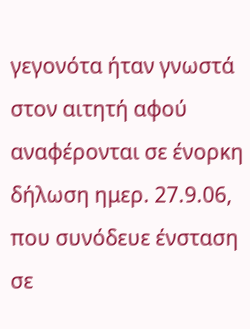γεγονότα ήταν γνωστά στον αιτητή αφού αναφέρονται σε ένορκη δήλωση ημερ. 27.9.06, που συνόδευε ένσταση σε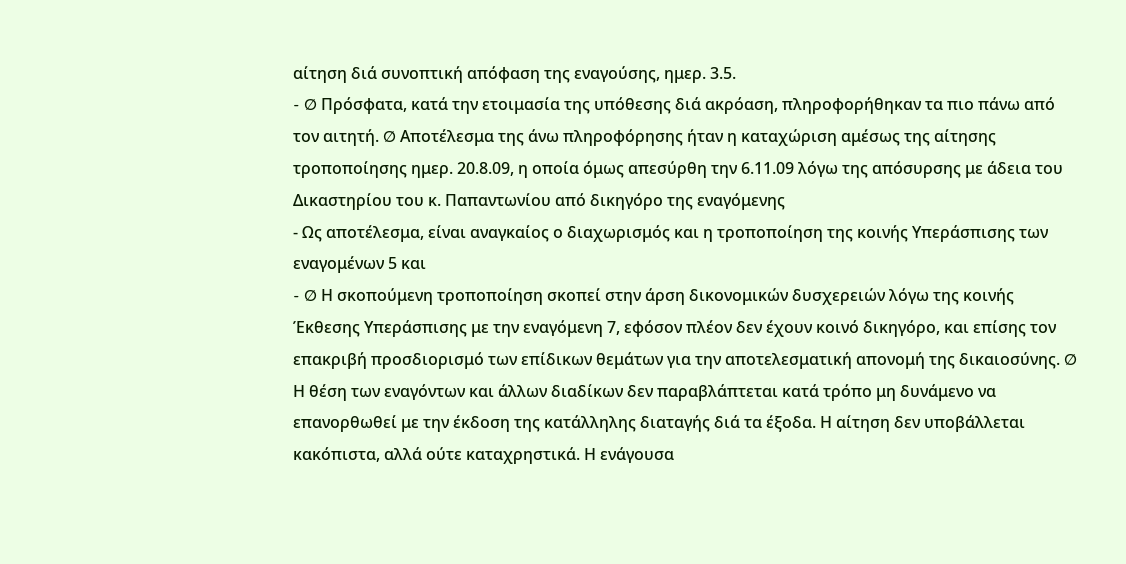αίτηση διά συνοπτική απόφαση της εναγούσης, ημερ. 3.5.
- Ø Πρόσφατα, κατά την ετοιμασία της υπόθεσης διά ακρόαση, πληροφορήθηκαν τα πιο πάνω από τον αιτητή. Ø Αποτέλεσμα της άνω πληροφόρησης ήταν η καταχώριση αμέσως της αίτησης τροποποίησης ημερ. 20.8.09, η οποία όμως απεσύρθη την 6.11.09 λόγω της απόσυρσης με άδεια του Δικαστηρίου του κ. Παπαντωνίου από δικηγόρο της εναγόμενης
- Ως αποτέλεσμα, είναι αναγκαίος ο διαχωρισμός και η τροποποίηση της κοινής Υπεράσπισης των εναγομένων 5 και
- Ø Η σκοπούμενη τροποποίηση σκοπεί στην άρση δικονομικών δυσχερειών λόγω της κοινής Έκθεσης Υπεράσπισης με την εναγόμενη 7, εφόσον πλέον δεν έχουν κοινό δικηγόρο, και επίσης τον επακριβή προσδιορισμό των επίδικων θεμάτων για την αποτελεσματική απονομή της δικαιοσύνης. Ø Η θέση των εναγόντων και άλλων διαδίκων δεν παραβλάπτεται κατά τρόπο μη δυνάμενο να επανορθωθεί με την έκδοση της κατάλληλης διαταγής διά τα έξοδα. Η αίτηση δεν υποβάλλεται κακόπιστα, αλλά ούτε καταχρηστικά. Η ενάγουσα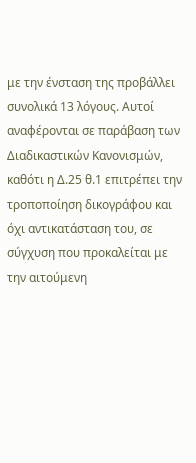με την ένσταση της προβάλλει συνολικά 13 λόγους. Αυτοί αναφέρονται σε παράβαση των Διαδικαστικών Κανονισμών, καθότι η Δ.25 θ.1 επιτρέπει την τροποποίηση δικογράφου και όχι αντικατάσταση του, σε σύγχυση που προκαλείται με την αιτούμενη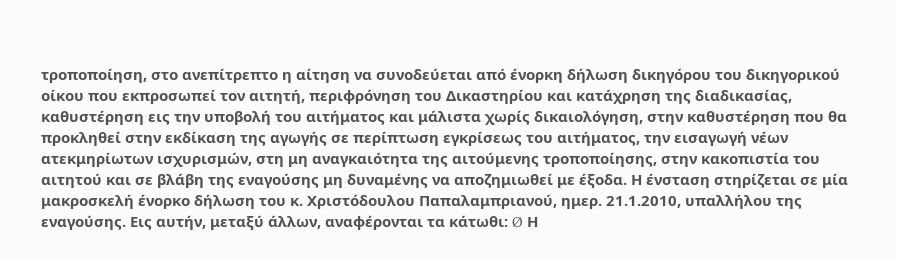τροποποίηση, στο ανεπίτρεπτο η αίτηση να συνοδεύεται από ένορκη δήλωση δικηγόρου του δικηγορικού οίκου που εκπροσωπεί τον αιτητή, περιφρόνηση του Δικαστηρίου και κατάχρηση της διαδικασίας, καθυστέρηση εις την υποβολή του αιτήματος και μάλιστα χωρίς δικαιολόγηση, στην καθυστέρηση που θα προκληθεί στην εκδίκαση της αγωγής σε περίπτωση εγκρίσεως του αιτήματος, την εισαγωγή νέων ατεκμηρίωτων ισχυρισμών, στη μη αναγκαιότητα της αιτούμενης τροποποίησης, στην κακοπιστία του αιτητού και σε βλάβη της εναγούσης μη δυναμένης να αποζημιωθεί με έξοδα. Η ένσταση στηρίζεται σε μία μακροσκελή ένορκο δήλωση του κ. Χριστόδουλου Παπαλαμπριανού, ημερ. 21.1.2010, υπαλλήλου της εναγούσης. Εις αυτήν, μεταξύ άλλων, αναφέρονται τα κάτωθι: Ø Η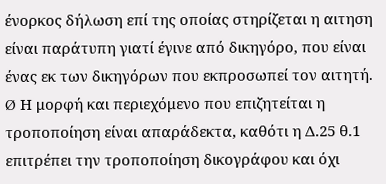ένορκος δήλωση επί της οποίας στηρίζεται η αιτηση είναι παράτυπη γιατί έγινε από δικηγόρο, που είναι ένας εκ των δικηγόρων που εκπροσωπεί τον αιτητή. Ø Η μορφή και περιεχόμενο που επιζητείται η τροποποίηση είναι απαράδεκτα, καθότι η Δ.25 θ.1 επιτρέπει την τροποποίηση δικογράφου και όχι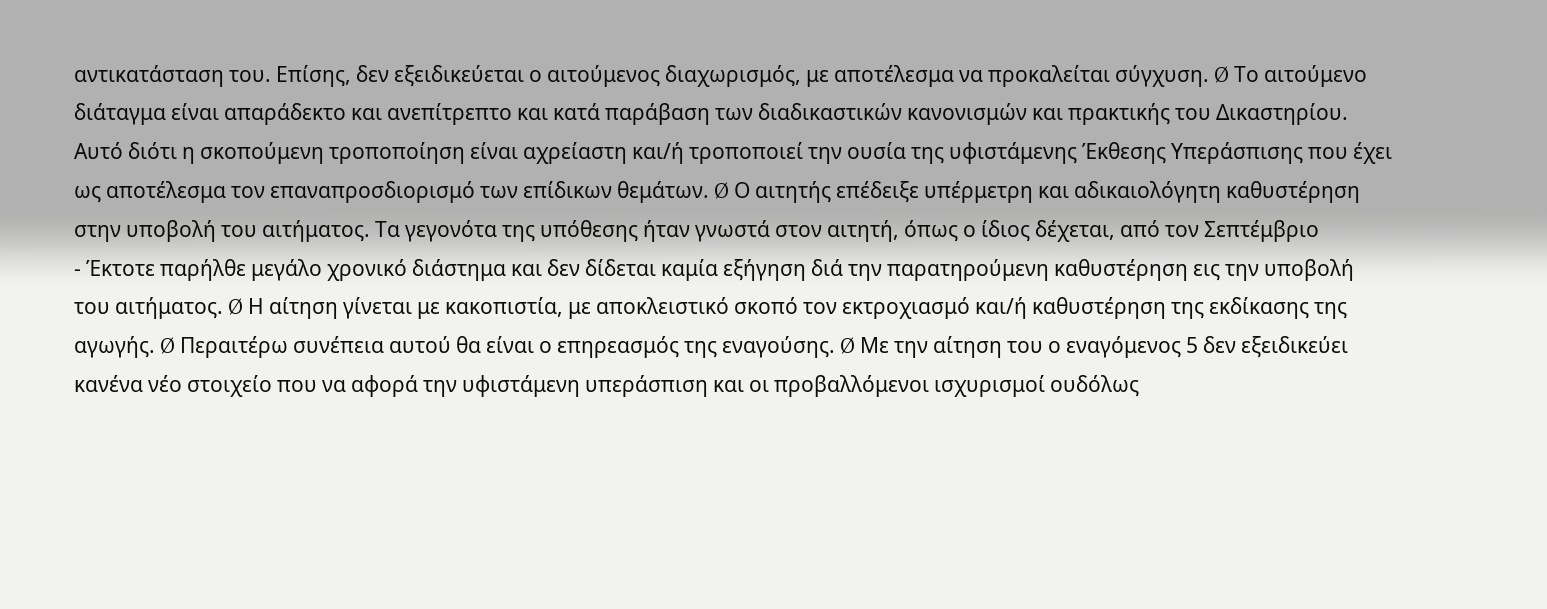αντικατάσταση του. Επίσης, δεν εξειδικεύεται ο αιτούμενος διαχωρισμός, με αποτέλεσμα να προκαλείται σύγχυση. Ø Το αιτούμενο διάταγμα είναι απαράδεκτο και ανεπίτρεπτο και κατά παράβαση των διαδικαστικών κανονισμών και πρακτικής του Δικαστηρίου. Αυτό διότι η σκοπούμενη τροποποίηση είναι αχρείαστη και/ή τροποποιεί την ουσία της υφιστάμενης Έκθεσης Υπεράσπισης που έχει ως αποτέλεσμα τον επαναπροσδιορισμό των επίδικων θεμάτων. Ø Ο αιτητής επέδειξε υπέρμετρη και αδικαιολόγητη καθυστέρηση στην υποβολή του αιτήματος. Τα γεγονότα της υπόθεσης ήταν γνωστά στον αιτητή, όπως ο ίδιος δέχεται, από τον Σεπτέμβριο
- Έκτοτε παρήλθε μεγάλο χρονικό διάστημα και δεν δίδεται καμία εξήγηση διά την παρατηρούμενη καθυστέρηση εις την υποβολή του αιτήματος. Ø Η αίτηση γίνεται με κακοπιστία, με αποκλειστικό σκοπό τον εκτροχιασμό και/ή καθυστέρηση της εκδίκασης της αγωγής. Ø Περαιτέρω συνέπεια αυτού θα είναι ο επηρεασμός της εναγούσης. Ø Με την αίτηση του ο εναγόμενος 5 δεν εξειδικεύει κανένα νέο στοιχείο που να αφορά την υφιστάμενη υπεράσπιση και οι προβαλλόμενοι ισχυρισμοί ουδόλως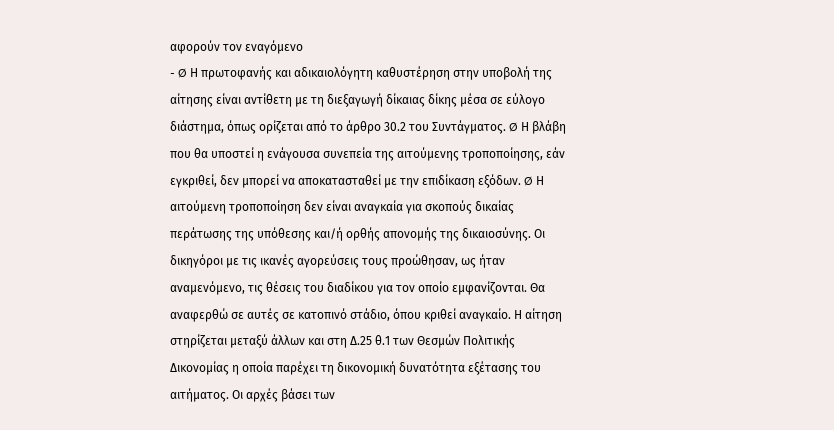αφορούν τον εναγόμενο
- Ø Η πρωτοφανής και αδικαιολόγητη καθυστέρηση στην υποβολή της αίτησης είναι αντίθετη με τη διεξαγωγή δίκαιας δίκης μέσα σε εύλογο διάστημα, όπως ορίζεται από το άρθρο 30.2 του Συντάγματος. Ø Η βλάβη που θα υποστεί η ενάγουσα συνεπεία της αιτούμενης τροποποίησης, εάν εγκριθεί, δεν μπορεί να αποκατασταθεί με την επιδίκαση εξόδων. Ø Η αιτούμενη τροποποίηση δεν είναι αναγκαία για σκοπούς δικαίας περάτωσης της υπόθεσης και/ή ορθής απονομής της δικαιοσύνης. Οι δικηγόροι με τις ικανές αγορεύσεις τους προώθησαν, ως ήταν αναμενόμενο, τις θέσεις του διαδίκου για τον οποίο εμφανίζονται. Θα αναφερθώ σε αυτές σε κατοπινό στάδιο, όπου κριθεί αναγκαίο. Η αίτηση στηρίζεται μεταξύ άλλων και στη Δ.25 θ.1 των Θεσμών Πολιτικής Δικονομίας η οποία παρέχει τη δικονομική δυνατότητα εξέτασης του αιτήματος. Οι αρχές βάσει των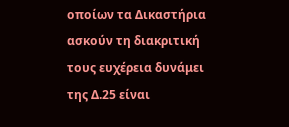οποίων τα Δικαστήρια ασκούν τη διακριτική τους ευχέρεια δυνάμει της Δ.25 είναι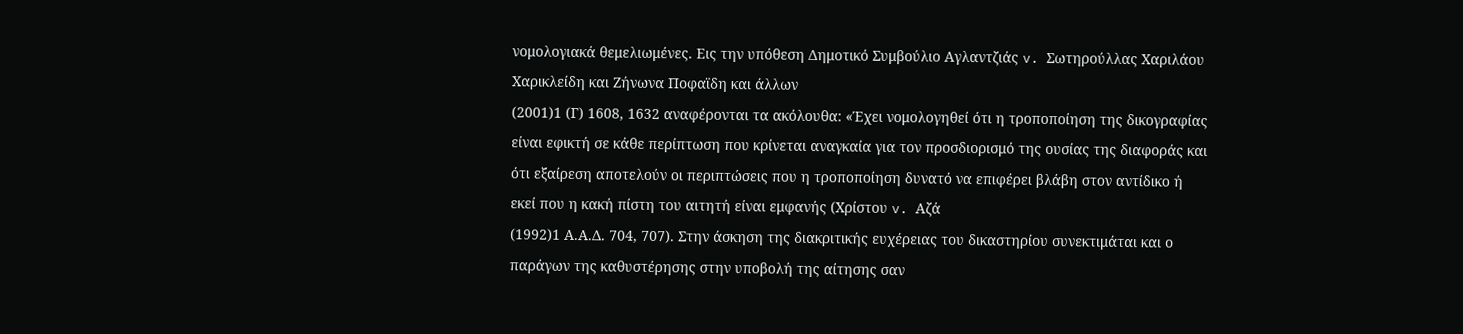νομολογιακά θεμελιωμένες. Εις την υπόθεση Δημοτικό Συμβούλιο Αγλαντζιάς v. Σωτηρούλλας Χαριλάου Χαρικλείδη και Ζήνωνα Ποφαϊδη και άλλων
(2001)1 (Γ) 1608, 1632 αναφέρονται τα ακόλουθα: «Έχει νομολογηθεί ότι η τροποποίηση της δικογραφίας είναι εφικτή σε κάθε περίπτωση που κρίνεται αναγκαία για τον προσδιορισμό της ουσίας της διαφοράς και ότι εξαίρεση αποτελούν οι περιπτώσεις που η τροποποίηση δυνατό να επιφέρει βλάβη στον αντίδικο ή εκεί που η κακή πίστη του αιτητή είναι εμφανής (Χρίστου v. Αζά
(1992)1 Α.Α.Δ. 704, 707). Στην άσκηση της διακριτικής ευχέρειας του δικαστηρίου συνεκτιμάται και ο παράγων της καθυστέρησης στην υποβολή της αίτησης σαν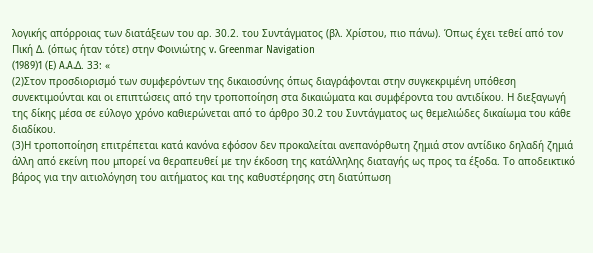λογικής απόρροιας των διατάξεων του αρ. 30.2. του Συντάγματος (βλ. Χρίστου, πιο πάνω). Όπως έχει τεθεί από τον Πική Δ. (όπως ήταν τότε) στην Φοινιώτης v. Greenmar Navigation
(1989)1 (E) A.A.Δ. 33: «
(2)Στον προσδιορισμό των συμφερόντων της δικαιοσύνης όπως διαγράφονται στην συγκεκριμένη υπόθεση συνεκτιμούνται και οι επιπτώσεις από την τροποποίηση στα δικαιώματα και συμφέροντα του αντιδίκου. Η διεξαγωγή της δίκης μέσα σε εύλογο χρόνο καθιερώνεται από το άρθρο 30.2 του Συντάγματος ως θεμελιώδες δικαίωμα του κάθε διαδίκου.
(3)Η τροποποίηση επιτρέπεται κατά κανόνα εφόσον δεν προκαλείται ανεπανόρθωτη ζημιά στον αντίδικο δηλαδή ζημιά άλλη από εκείνη που μπορεί να θεραπευθεί με την έκδοση της κατάλληλης διαταγής ως προς τα έξοδα. Το αποδεικτικό βάρος για την αιτιολόγηση του αιτήματος και της καθυστέρησης στη διατύπωση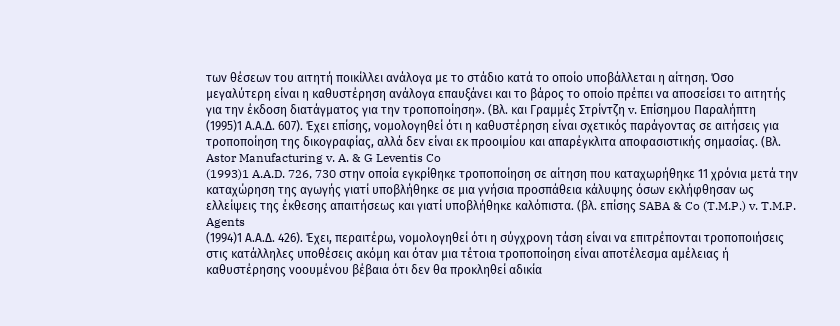των θέσεων του αιτητή ποικίλλει ανάλογα με το στάδιο κατά το οποίο υποβάλλεται η αίτηση. Όσο μεγαλύτερη είναι η καθυστέρηση ανάλογα επαυξάνει και το βάρος το οποίο πρέπει να αποσείσει το αιτητής για την έκδοση διατάγματος για την τροποποίηση». (Βλ. και Γραμμές Στρίντζη v. Επίσημου Παραλήπτη
(1995)1 Α.Α.Δ. 607). Έχει επίσης, νομολογηθεί ότι η καθυστέρηση είναι σχετικός παράγοντας σε αιτήσεις για τροποποίηση της δικογραφίας, αλλά δεν είναι εκ προοιμίου και απαρέγκλιτα αποφασιστικής σημασίας. (Βλ. Astor Manufacturing v. A. & G Leventis Co
(1993)1 A.A.D. 726, 730 στην οποία εγκρίθηκε τροποποίηση σε αίτηση που καταχωρήθηκε 11 χρόνια μετά την καταχώρηση της αγωγής γιατί υποβλήθηκε σε μια γνήσια προσπάθεια κάλυψης όσων εκλήφθησαν ως ελλείψεις της έκθεσης απαιτήσεως και γιατί υποβλήθηκε καλόπιστα. (βλ. επίσης SABA & Co (T.M.P.) v. T.M.P. Agents
(1994)1 Α.Α.Δ. 426). Έχει, περαιτέρω, νομολογηθεί ότι η σύγχρονη τάση είναι να επιτρέπονται τροποποιήσεις στις κατάλληλες υποθέσεις ακόμη και όταν μια τέτοια τροποποίηση είναι αποτέλεσμα αμέλειας ή καθυστέρησης νοουμένου βέβαια ότι δεν θα προκληθεί αδικία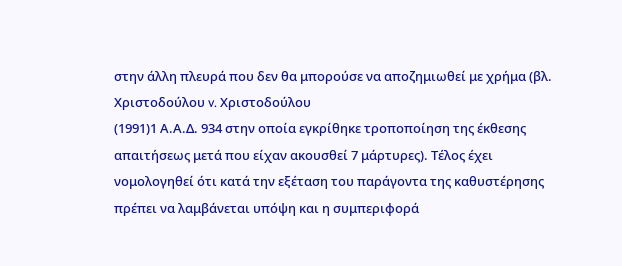στην άλλη πλευρά που δεν θα μπορούσε να αποζημιωθεί με χρήμα (βλ. Χριστοδούλου v. Χριστοδούλου
(1991)1 Α.Α.Δ. 934 στην οποία εγκρίθηκε τροποποίηση της έκθεσης απαιτήσεως μετά που είχαν ακουσθεί 7 μάρτυρες). Τέλος έχει νομολογηθεί ότι κατά την εξέταση του παράγοντα της καθυστέρησης πρέπει να λαμβάνεται υπόψη και η συμπεριφορά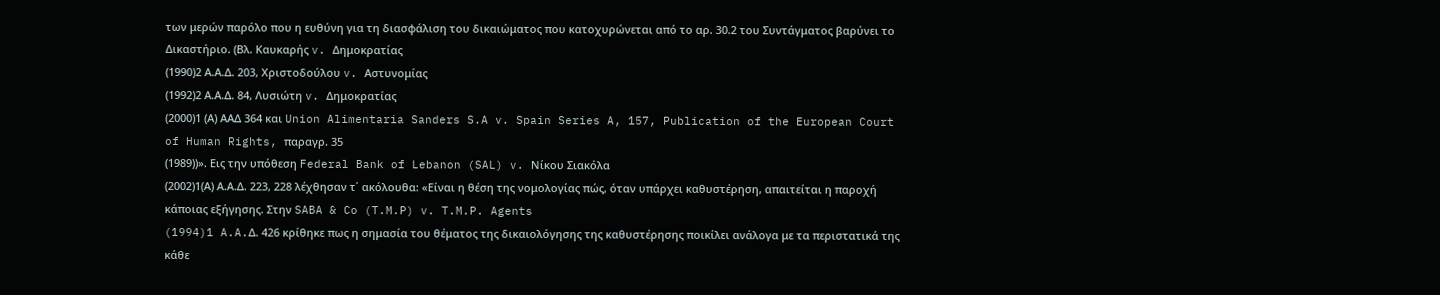των μερών παρόλο που η ευθύνη για τη διασφάλιση του δικαιώματος που κατοχυρώνεται από το αρ. 30.2 του Συντάγματος βαρύνει το Δικαστήριο. (Βλ. Καυκαρής v. Δημοκρατίας
(1990)2 Α.Α.Δ. 203, Χριστοδούλου v. Αστυνομίας
(1992)2 Α.Α.Δ. 84, Λυσιώτη v. Δημοκρατίας
(2000)1 (Α) ΑΑΔ 364 και Union Alimentaria Sanders S.A v. Spain Series A, 157, Publication of the European Court of Human Rights, παραγρ. 35
(1989))». Εις την υπόθεση Federal Bank of Lebanon (SAL) v. Νίκου Σιακόλα
(2002)1(Α) Α.Α.Δ. 223, 228 λέχθησαν τ΄ ακόλουθα: «Είναι η θέση της νομολογίας πώς, όταν υπάρχει καθυστέρηση, απαιτείται η παροχή κάποιας εξήγησης. Στην SABA & Co (T.M.P) v. T.M.P. Agents
(1994)1 A.A.Δ. 426 κρίθηκε πως η σημασία του θέματος της δικαιολόγησης της καθυστέρησης ποικίλει ανάλογα με τα περιστατικά της κάθε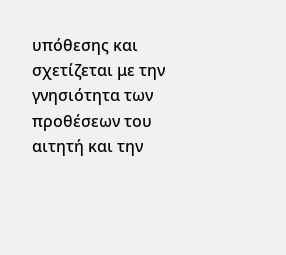υπόθεσης και σχετίζεται με την γνησιότητα των προθέσεων του αιτητή και την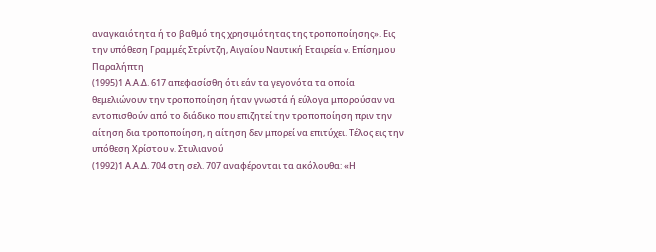αναγκαιότητα ή το βαθμό της χρησιμότητας της τροποποίησης». Εις την υπόθεση Γραμμές Στρίντζη, Αιγαίου Ναυτική Εταιρεία v. Επίσημου Παραλήπτη
(1995)1 Α.Α.Δ. 617 απεφασίσθη ότι εάν τα γεγονότα τα οποία θεμελιώνουν την τροποποίηση ήταν γνωστά ή εύλογα μπορούσαν να εντοπισθούν από το διάδικο που επιζητεί την τροποποίηση πριν την αίτηση δια τροποποίηση, η αίτηση δεν μπορεί να επιτύχει. Τέλος εις την υπόθεση Χρίστου v. Στυλιανού
(1992)1 Α.Α.Δ. 704 στη σελ. 707 αναφέρονται τα ακόλουθα: «Η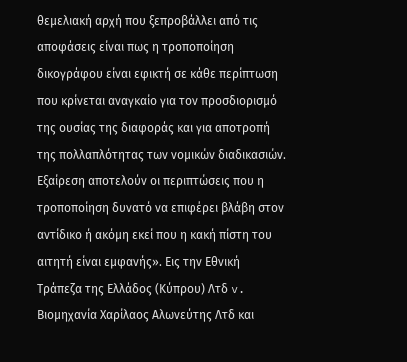θεμελιακή αρχή που ξεπροβάλλει από τις αποφάσεις είναι πως η τροποποίηση δικογράφου είναι εφικτή σε κάθε περίπτωση που κρίνεται αναγκαίο για τον προσδιορισμό της ουσίας της διαφοράς και για αποτροπή της πολλαπλότητας των νομικών διαδικασιών. Εξαίρεση αποτελούν οι περιπτώσεις που η τροποποίηση δυνατό να επιφέρει βλάβη στον αντίδικο ή ακόμη εκεί που η κακή πίστη του αιτητή είναι εμφανής». Εις την Εθνική Τράπεζα της Ελλάδος (Κύπρου) Λτδ v. Βιομηχανία Χαρίλαος Αλωνεύτης Λτδ και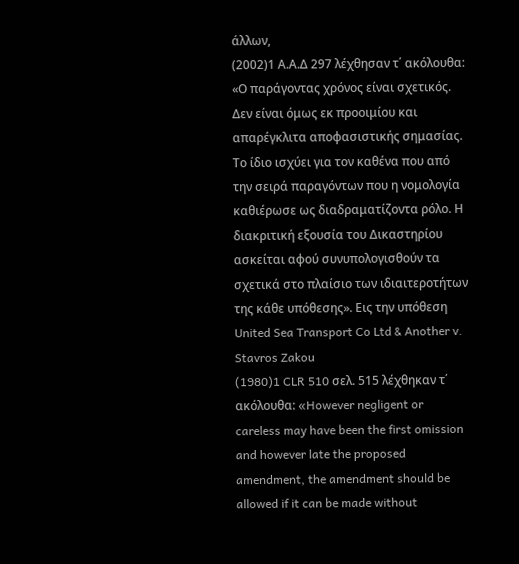άλλων,
(2002)1 Α.Α.Δ 297 λέχθησαν τ΄ ακόλουθα: «Ο παράγοντας χρόνος είναι σχετικός. Δεν είναι όμως εκ προοιμίου και απαρέγκλιτα αποφασιστικής σημασίας. Το ίδιο ισχύει για τον καθένα που από την σειρά παραγόντων που η νομολογία καθιέρωσε ως διαδραματίζοντα ρόλο. Η διακριτική εξουσία του Δικαστηρίου ασκείται αφού συνυπολογισθούν τα σχετικά στο πλαίσιο των ιδιαιτεροτήτων της κάθε υπόθεσης». Εις την υπόθεση United Sea Transport Co Ltd & Another v. Stavros Zakou
(1980)1 CLR 510 σελ. 515 λέχθηκαν τ΄ ακόλουθα: «However negligent or careless may have been the first omission and however late the proposed amendment, the amendment should be allowed if it can be made without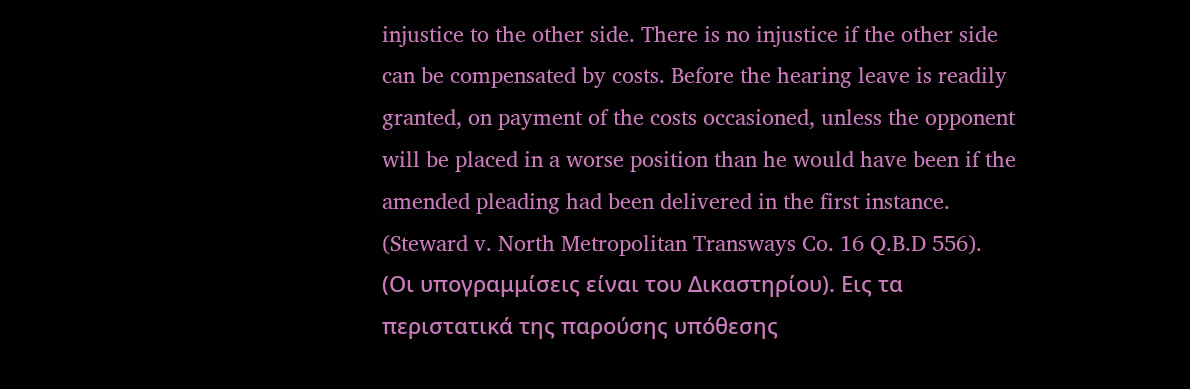injustice to the other side. There is no injustice if the other side can be compensated by costs. Before the hearing leave is readily granted, on payment of the costs occasioned, unless the opponent will be placed in a worse position than he would have been if the amended pleading had been delivered in the first instance. (Steward v. North Metropolitan Transways Co. 16 Q.B.D 556). (Οι υπογραμμίσεις είναι του Δικαστηρίου). Εις τα περιστατικά της παρούσης υπόθεσης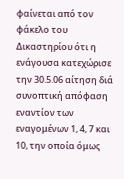φαίνεται από τον φάκελο του Δικαστηρίου ότι η ενάγουσα κατεχώρισε την 30.5.06 αίτηση διά συνοπτική απόφαση εναντίον των εναγομένων 1, 4, 7 και 10, την οποία όμως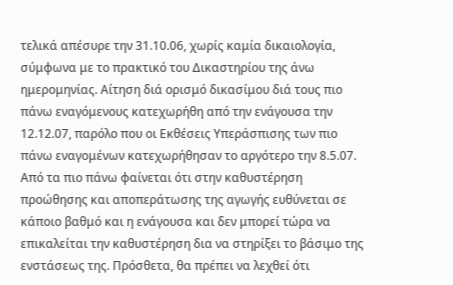τελικά απέσυρε την 31.10.06, χωρίς καμία δικαιολογία, σύμφωνα με το πρακτικό του Δικαστηρίου της άνω ημερομηνίας. Αίτηση διά ορισμό δικασίμου διά τους πιο πάνω εναγόμενους κατεχωρήθη από την ενάγουσα την 12.12.07, παρόλο που οι Εκθέσεις Υπεράσπισης των πιο πάνω εναγομένων κατεχωρήθησαν το αργότερο την 8.5.07. Από τα πιο πάνω φαίνεται ότι στην καθυστέρηση προώθησης και αποπεράτωσης της αγωγής ευθύνεται σε κάποιο βαθμό και η ενάγουσα και δεν μπορεί τώρα να επικαλείται την καθυστέρηση δια να στηρίξει το βάσιμο της ενστάσεως της. Πρόσθετα, θα πρέπει να λεχθεί ότι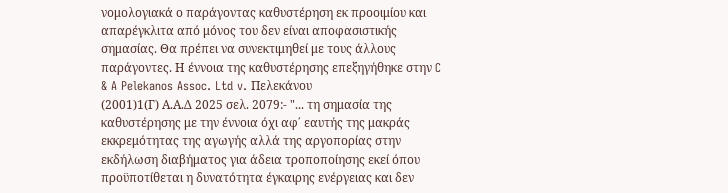νομολογιακά ο παράγοντας καθυστέρηση εκ προοιμίου και απαρέγκλιτα από μόνος του δεν είναι αποφασιστικής σημασίας. Θα πρέπει να συνεκτιμηθεί με τους άλλους παράγοντες. Η έννοια της καθυστέρησης επεξηγήθηκε στην C & A Pelekanos Assoc. Ltd v. Πελεκάνου
(2001)1(Γ) Α.Α.Δ 2025 σελ. 2079:- "... τη σημασία της καθυστέρησης με την έννοια όχι αφ΄ εαυτής της μακράς εκκρεμότητας της αγωγής αλλά της αργοπορίας στην εκδήλωση διαβήματος για άδεια τροποποίησης εκεί όπου προϋποτίθεται η δυνατότητα έγκαιρης ενέργειας και δεν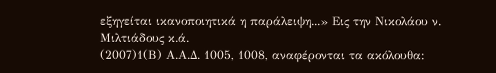εξηγείται ικανοποιητικά η παράλειψη...» Εις την Νικολάου ν. Μιλτιάδους κ.ά.
(2007)1(Β) Α.Α.Δ. 1005, 1008, αναφέρονται τα ακόλουθα: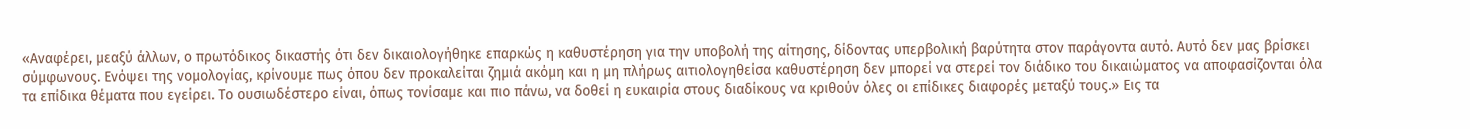«Αναφέρει, μεαξύ άλλων, ο πρωτόδικος δικαστής ότι δεν δικαιολογήθηκε επαρκώς η καθυστέρηση για την υποβολή της αίτησης, δίδοντας υπερβολική βαρύτητα στον παράγοντα αυτό. Αυτό δεν μας βρίσκει σύμφωνους. Ενόψει της νομολογίας, κρίνουμε πως όπου δεν προκαλείται ζημιά ακόμη και η μη πλήρως αιτιολογηθείσα καθυστέρηση δεν μπορεί να στερεί τον διάδικο του δικαιώματος να αποφασίζονται όλα τα επίδικα θέματα που εγείρει. Το ουσιωδέστερο είναι, όπως τονίσαμε και πιο πάνω, να δοθεί η ευκαιρία στους διαδίκους να κριθούν όλες οι επίδικες διαφορές μεταξύ τους.» Εις τα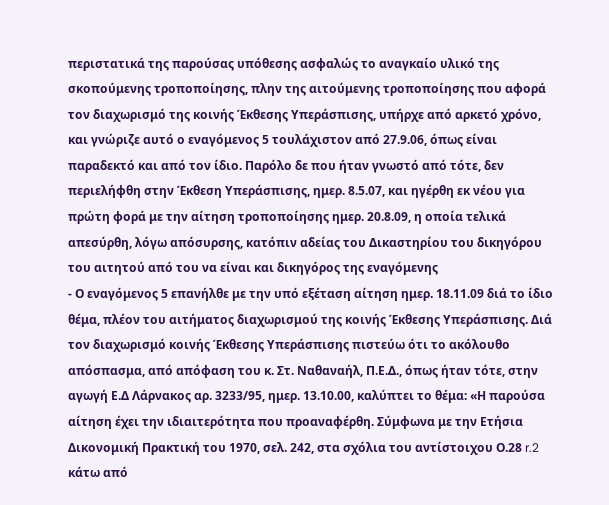περιστατικά της παρούσας υπόθεσης ασφαλώς το αναγκαίο υλικό της σκοπούμενης τροποποίησης, πλην της αιτούμενης τροποποίησης που αφορά τον διαχωρισμό της κοινής Έκθεσης Υπεράσπισης, υπήρχε από αρκετό χρόνο, και γνώριζε αυτό ο εναγόμενος 5 τουλάχιστον από 27.9.06, όπως είναι παραδεκτό και από τον ίδιο. Παρόλο δε που ήταν γνωστό από τότε, δεν περιελήφθη στην Έκθεση Υπεράσπισης, ημερ. 8.5.07, και ηγέρθη εκ νέου για πρώτη φορά με την αίτηση τροποποίησης ημερ. 20.8.09, η οποία τελικά απεσύρθη, λόγω απόσυρσης, κατόπιν αδείας του Δικαστηρίου του δικηγόρου του αιτητού από του να είναι και δικηγόρος της εναγόμενης
- Ο εναγόμενος 5 επανήλθε με την υπό εξέταση αίτηση ημερ. 18.11.09 διά το ίδιο θέμα, πλέον του αιτήματος διαχωρισμού της κοινής Έκθεσης Υπεράσπισης. Διά τον διαχωρισμό κοινής Έκθεσης Υπεράσπισης πιστεύω ότι το ακόλουθο απόσπασμα, από απόφαση του κ. Στ. Ναθαναήλ, Π.Ε.Δ., όπως ήταν τότε, στην αγωγή Ε.Δ Λάρνακος αρ. 3233/95, ημερ. 13.10.00, καλύπτει το θέμα: «Η παρούσα αίτηση έχει την ιδιαιτερότητα που προαναφέρθη. Σύμφωνα με την Ετήσια Δικονομική Πρακτική του 1970, σελ. 242, στα σχόλια του αντίστοιχου Ο.28 r.2 κάτω από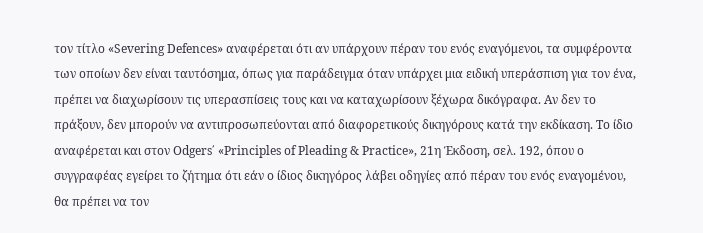τον τίτλο «Severing Defences» αναφέρεται ότι αν υπάρχουν πέραν του ενός εναγόμενοι, τα συμφέροντα των οποίων δεν είναι ταυτόσημα, όπως για παράδειγμα όταν υπάρχει μια ειδική υπεράσπιση για τον ένα, πρέπει να διαχωρίσουν τις υπερασπίσεις τους και να καταχωρίσουν ξέχωρα δικόγραφα. Αν δεν το πράξουν, δεν μπορούν να αντιπροσωπεύονται από διαφορετικούς δικηγόρους κατά την εκδίκαση. Το ίδιο αναφέρεται και στον Odgers΄ «Principles of Pleading & Practice», 21η Έκδοση, σελ. 192, όπου ο συγγραφέας εγείρει το ζήτημα ότι εάν ο ίδιος δικηγόρος λάβει οδηγίες από πέραν του ενός εναγομένου, θα πρέπει να τον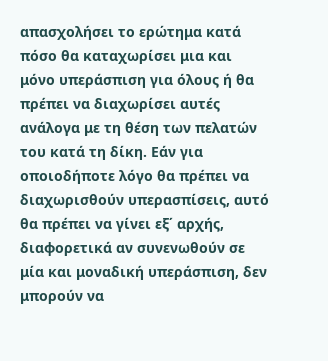απασχολήσει το ερώτημα κατά πόσο θα καταχωρίσει μια και μόνο υπεράσπιση για όλους ή θα πρέπει να διαχωρίσει αυτές ανάλογα με τη θέση των πελατών του κατά τη δίκη. Εάν για οποιοδήποτε λόγο θα πρέπει να διαχωρισθούν υπερασπίσεις, αυτό θα πρέπει να γίνει εξ΄ αρχής, διαφορετικά αν συνενωθούν σε μία και μοναδική υπεράσπιση, δεν μπορούν να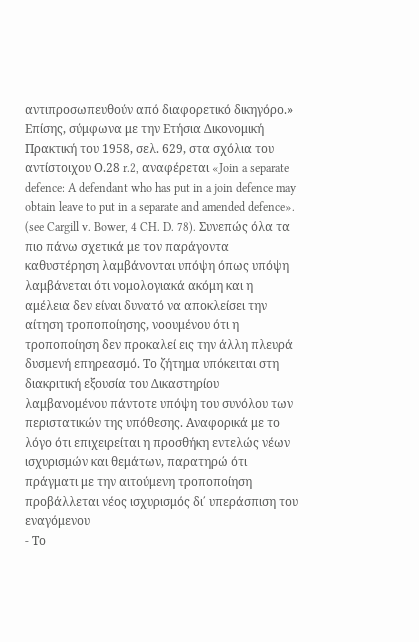αντιπροσωπευθούν από διαφορετικό δικηγόρο.» Επίσης, σύμφωνα με την Ετήσια Δικονομική Πρακτική του 1958, σελ. 629, στα σχόλια του αντίστοιχου Ο.28 r.2, αναφέρεται «Join a separate defence: A defendant who has put in a join defence may obtain leave to put in a separate and amended defence». (see Cargill v. Bower, 4 CH. D. 78). Συνεπώς όλα τα πιο πάνω σχετικά με τον παράγοντα καθυστέρηση λαμβάνονται υπόψη όπως υπόψη λαμβάνεται ότι νομολογιακά ακόμη και η αμέλεια δεν είναι δυνατό να αποκλείσει την αίτηση τροποποίησης, νοουμένου ότι η τροποποίηση δεν προκαλεί εις την άλλη πλευρά δυσμενή επηρεασμό. Το ζήτημα υπόκειται στη διακριτική εξουσία του Δικαστηρίου λαμβανομένου πάντοτε υπόψη του συνόλου των περιστατικών της υπόθεσης. Αναφορικά με το λόγο ότι επιχειρείται η προσθήκη εντελώς νέων ισχυρισμών και θεμάτων, παρατηρώ ότι πράγματι με την αιτούμενη τροποποίηση προβάλλεται νέος ισχυρισμός δι΄ υπεράσπιση του εναγόμενου
- Το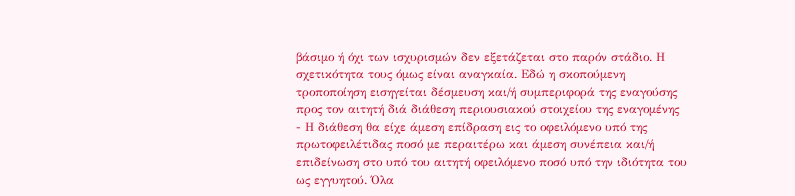βάσιμο ή όχι των ισχυρισμών δεν εξετάζεται στο παρόν στάδιο. Η σχετικότητα τους όμως είναι αναγκαία. Εδώ η σκοπούμενη τροποποίηση εισηγείται δέσμευση και/ή συμπεριφορά της εναγούσης προς τον αιτητή διά διάθεση περιουσιακού στοιχείου της εναγομένης
- Η διάθεση θα είχε άμεση επίδραση εις το οφειλόμενο υπό της πρωτοφειλέτιδας ποσό με περαιτέρω και άμεση συνέπεια και/ή επιδείνωση στο υπό του αιτητή οφειλόμενο ποσό υπό την ιδιότητα του ως εγγυητού. Όλα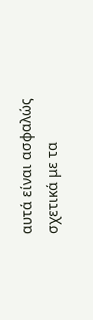αυτά είναι ασφαλώς σχετικά με τα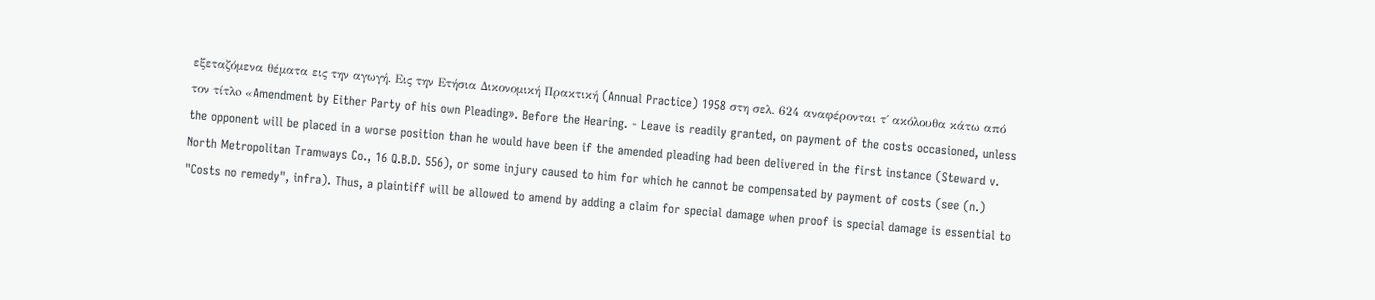εξεταζόμενα θέματα εις την αγωγή. Εις την Ετήσια Δικονομική Πρακτική (Annual Practice) 1958 στη σελ. 624 αναφέρονται τ΄ ακόλουθα κάτω από τον τίτλo «Amendment by Either Party of his own Pleading». Before the Hearing. - Leave is readily granted, on payment of the costs occasioned, unless the opponent will be placed in a worse position than he would have been if the amended pleading had been delivered in the first instance (Steward v. North Metropolitan Tramways Co., 16 Q.B.D. 556), or some injury caused to him for which he cannot be compensated by payment of costs (see (n.) "Costs no remedy", infra). Thus, a plaintiff will be allowed to amend by adding a claim for special damage when proof is special damage is essential to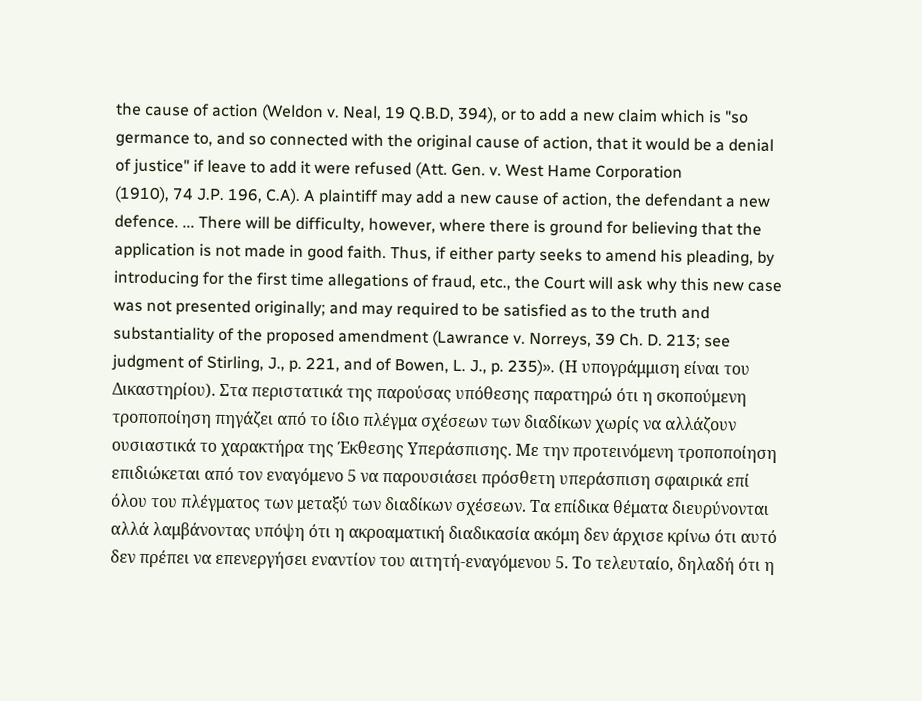the cause of action (Weldon v. Neal, 19 Q.B.D, 394), or to add a new claim which is "so germance to, and so connected with the original cause of action, that it would be a denial of justice" if leave to add it were refused (Att. Gen. v. West Hame Corporation
(1910), 74 J.P. 196, C.A). A plaintiff may add a new cause of action, the defendant a new defence. ... There will be difficulty, however, where there is ground for believing that the application is not made in good faith. Thus, if either party seeks to amend his pleading, by introducing for the first time allegations of fraud, etc., the Court will ask why this new case was not presented originally; and may required to be satisfied as to the truth and substantiality of the proposed amendment (Lawrance v. Norreys, 39 Ch. D. 213; see judgment of Stirling, J., p. 221, and of Bowen, L. J., p. 235)». (Η υπογράμμιση είναι του Δικαστηρίου). Στα περιστατικά της παρούσας υπόθεσης παρατηρώ ότι η σκοπούμενη τροποποίηση πηγάζει από το ίδιο πλέγμα σχέσεων των διαδίκων χωρίς να αλλάζουν ουσιαστικά το χαρακτήρα της Έκθεσης Υπεράσπισης. Με την προτεινόμενη τροποποίηση επιδιώκεται από τον εναγόμενο 5 να παρουσιάσει πρόσθετη υπεράσπιση σφαιρικά επί όλου του πλέγματος των μεταξύ των διαδίκων σχέσεων. Τα επίδικα θέματα διευρύνονται αλλά λαμβάνοντας υπόψη ότι η ακροαματική διαδικασία ακόμη δεν άρχισε κρίνω ότι αυτό δεν πρέπει να επενεργήσει εναντίον του αιτητή-εναγόμενου 5. Το τελευταίο, δηλαδή ότι η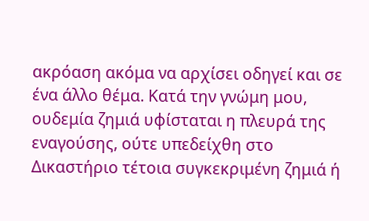ακρόαση ακόμα να αρχίσει οδηγεί και σε ένα άλλο θέμα. Κατά την γνώμη μου, ουδεμία ζημιά υφίσταται η πλευρά της εναγούσης, ούτε υπεδείχθη στο Δικαστήριο τέτοια συγκεκριμένη ζημιά ή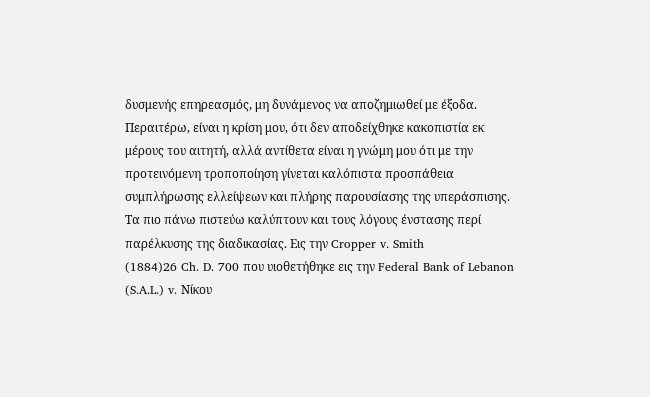δυσμενής επηρεασμός, μη δυνάμενος να αποζημιωθεί με έξοδα. Περαιτέρω, είναι η κρίση μου, ότι δεν αποδείχθηκε κακοπιστία εκ μέρους του αιτητή, αλλά αντίθετα είναι η γνώμη μου ότι με την προτεινόμενη τροποποίηση γίνεται καλόπιστα προσπάθεια συμπλήρωσης ελλείψεων και πλήρης παρουσίασης της υπεράσπισης. Τα πιο πάνω πιστεύω καλύπτουν και τους λόγους ένστασης περί παρέλκυσης της διαδικασίας. Εις την Cropper v. Smith
(1884)26 Ch. D. 700 που υιοθετήθηκε εις την Federal Bank of Lebanon (S.A.L.) v. Νίκου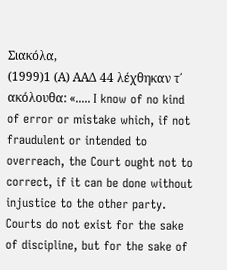Σιακόλα,
(1999)1 (Α) ΑΑΔ 44 λέχθηκαν τ΄ ακόλουθα: «..... I know of no kind of error or mistake which, if not fraudulent or intended to overreach, the Court ought not to correct, if it can be done without injustice to the other party. Courts do not exist for the sake of discipline, but for the sake of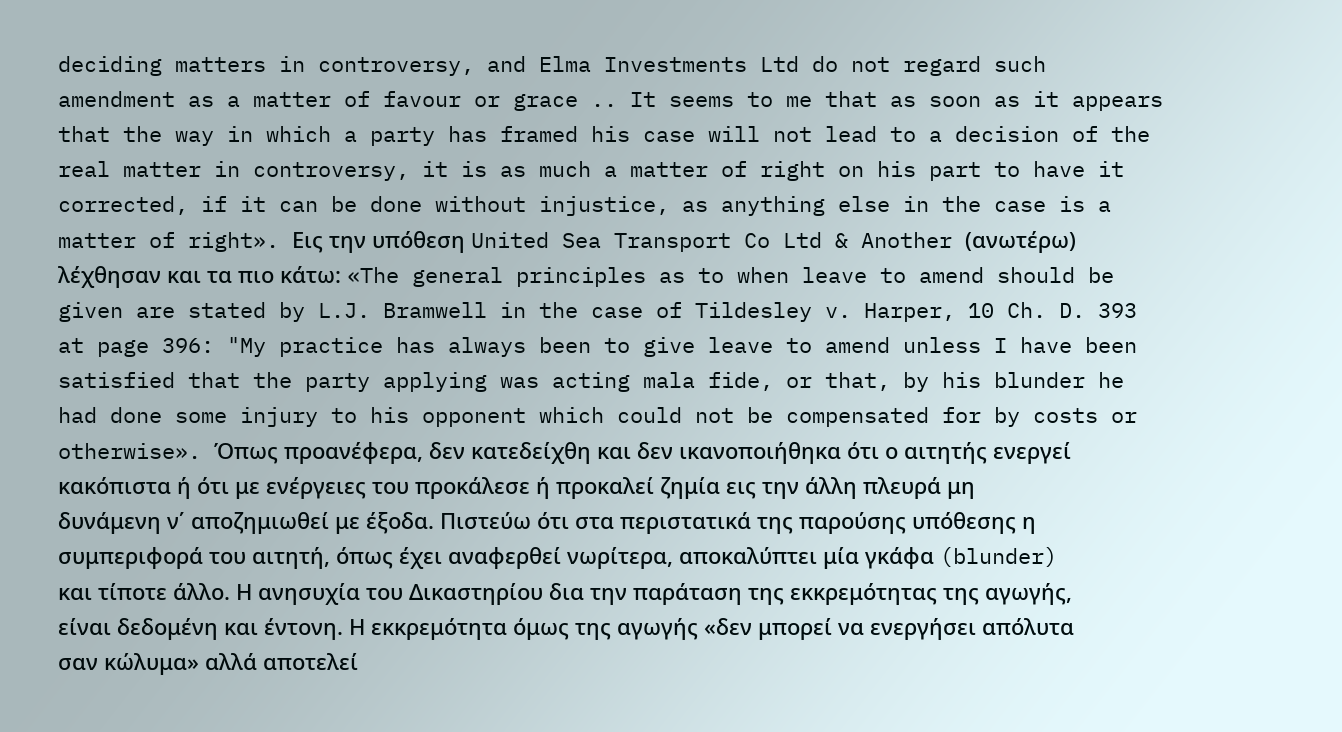deciding matters in controversy, and Elma Investments Ltd do not regard such amendment as a matter of favour or grace .. It seems to me that as soon as it appears that the way in which a party has framed his case will not lead to a decision of the real matter in controversy, it is as much a matter of right on his part to have it corrected, if it can be done without injustice, as anything else in the case is a matter of right». Εις την υπόθεση United Sea Transport Co Ltd & Another (ανωτέρω) λέχθησαν και τα πιο κάτω: «The general principles as to when leave to amend should be given are stated by L.J. Bramwell in the case of Tildesley v. Harper, 10 Ch. D. 393 at page 396: "My practice has always been to give leave to amend unless I have been satisfied that the party applying was acting mala fide, or that, by his blunder he had done some injury to his opponent which could not be compensated for by costs or otherwise». Όπως προανέφερα, δεν κατεδείχθη και δεν ικανοποιήθηκα ότι ο αιτητής ενεργεί κακόπιστα ή ότι με ενέργειες του προκάλεσε ή προκαλεί ζημία εις την άλλη πλευρά μη δυνάμενη ν΄ αποζημιωθεί με έξοδα. Πιστεύω ότι στα περιστατικά της παρούσης υπόθεσης η συμπεριφορά του αιτητή, όπως έχει αναφερθεί νωρίτερα, αποκαλύπτει μία γκάφα (blunder) και τίποτε άλλο. Η ανησυχία του Δικαστηρίου δια την παράταση της εκκρεμότητας της αγωγής, είναι δεδομένη και έντονη. Η εκκρεμότητα όμως της αγωγής «δεν μπορεί να ενεργήσει απόλυτα σαν κώλυμα» αλλά αποτελεί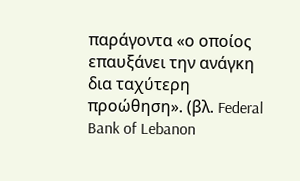παράγοντα «ο οποίος επαυξάνει την ανάγκη δια ταχύτερη προώθηση». (βλ. Federal Bank of Lebanon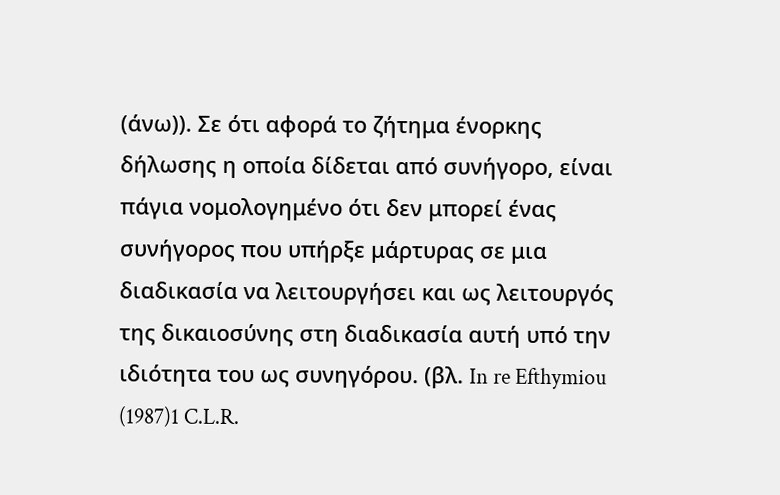(άνω)). Σε ότι αφορά το ζήτημα ένορκης δήλωσης η οποία δίδεται από συνήγορο, είναι πάγια νομολογημένο ότι δεν μπορεί ένας συνήγορος που υπήρξε μάρτυρας σε μια διαδικασία να λειτουργήσει και ως λειτουργός της δικαιοσύνης στη διαδικασία αυτή υπό την ιδιότητα του ως συνηγόρου. (βλ. In re Efthymiou
(1987)1 C.L.R.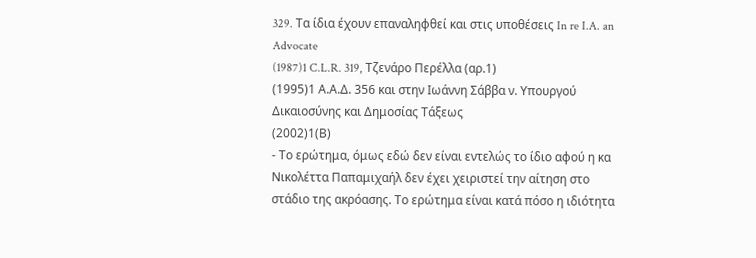329. Tα ίδια έχουν επαναληφθεί και στις υποθέσεις In re I.A. an Advocate
(1987)1 C.L.R. 319, Tζενάρο Περέλλα (αρ.1)
(1995)1 Α.Α.Δ. 356 και στην Ιωάννη Σάββα ν. Υπουργού Δικαιοσύνης και Δημοσίας Τάξεως
(2002)1(Β)
- Το ερώτημα, όμως εδώ δεν είναι εντελώς το ίδιο αφού η κα Νικολέττα Παπαμιχαήλ δεν έχει χειριστεί την αίτηση στο στάδιο της ακρόασης. Το ερώτημα είναι κατά πόσο η ιδιότητα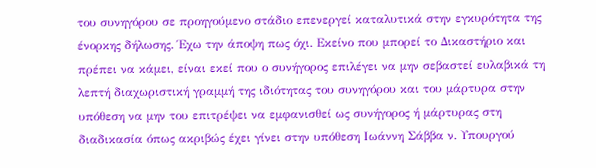του συνηγόρου σε προηγούμενο στάδιο επενεργεί καταλυτικά στην εγκυρότητα της ένορκης δήλωσης. Έχω την άποψη πως όχι. Εκείνο που μπορεί το Δικαστήριο και πρέπει να κάμει, είναι εκεί που ο συνήγορος επιλέγει να μην σεβαστεί ευλαβικά τη λεπτή διαχωριστική γραμμή της ιδιότητας του συνηγόρου και του μάρτυρα στην υπόθεση να μην του επιτρέψει να εμφανισθεί ως συνήγορος ή μάρτυρας στη διαδικασία όπως ακριβώς έχει γίνει στην υπόθεση Ιωάννη Σάββα ν. Υπουργού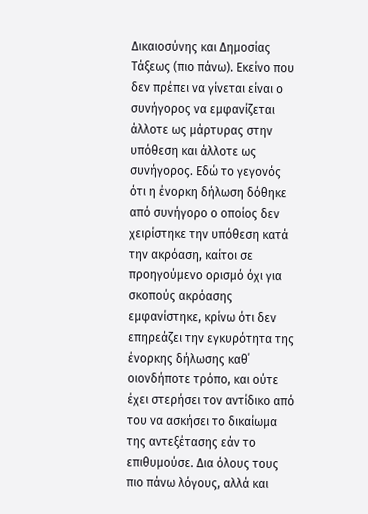Δικαιοσύνης και Δημοσίας Τάξεως (πιο πάνω). Εκείνο που δεν πρέπει να γίνεται είναι ο συνήγορος να εμφανίζεται άλλοτε ως μάρτυρας στην υπόθεση και άλλοτε ως συνήγορος. Εδώ το γεγονός ότι η ένορκη δήλωση δόθηκε από συνήγορο ο οποίος δεν χειρίστηκε την υπόθεση κατά την ακρόαση, καίτοι σε προηγούμενο ορισμό όχι για σκοπούς ακρόασης εμφανίστηκε, κρίνω ότι δεν επηρεάζει την εγκυρότητα της ένορκης δήλωσης καθ΄ οιονδήποτε τρόπο, και ούτε έχει στερήσει τον αντίδικο από του να ασκήσει το δικαίωμα της αντεξέτασης εάν το επιθυμούσε. Δια όλους τους πιο πάνω λόγους, αλλά και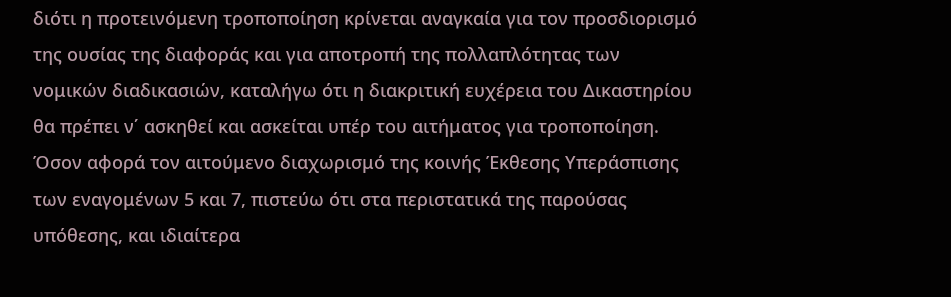διότι η προτεινόμενη τροποποίηση κρίνεται αναγκαία για τον προσδιορισμό της ουσίας της διαφοράς και για αποτροπή της πολλαπλότητας των νομικών διαδικασιών, καταλήγω ότι η διακριτική ευχέρεια του Δικαστηρίου θα πρέπει ν΄ ασκηθεί και ασκείται υπέρ του αιτήματος για τροποποίηση. Όσον αφορά τον αιτούμενο διαχωρισμό της κοινής Έκθεσης Υπεράσπισης των εναγομένων 5 και 7, πιστεύω ότι στα περιστατικά της παρούσας υπόθεσης, και ιδιαίτερα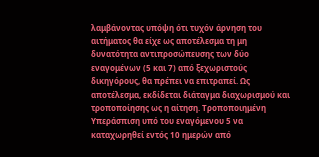λαμβάνοντας υπόψη ότι τυχόν άρνηση του αιτήματος θα είχε ως αποτέλεσμα τη μη δυνατότητα αντιπροσώπευσης των δύο εναγομένων (5 και 7) από ξεχωριστούς δικηγόρους, θα πρέπει να επιτραπεί. Ως αποτέλεσμα, εκδίδεται διάταγμα διαχωρισμού και τροποποίησης ως η αίτηση. Τροποποιημένη Υπεράσπιση υπό του εναγόμενου 5 να καταχωρηθεί εντός 10 ημερών από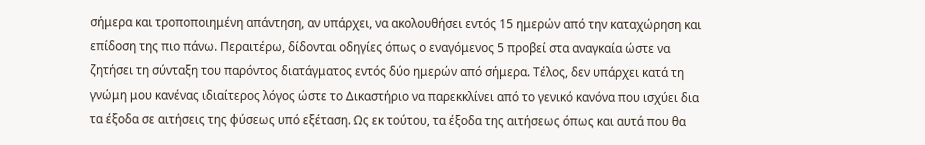σήμερα και τροποποιημένη απάντηση, αν υπάρχει, να ακολουθήσει εντός 15 ημερών από την καταχώρηση και επίδοση της πιο πάνω. Περαιτέρω, δίδονται οδηγίες όπως ο εναγόμενος 5 προβεί στα αναγκαία ώστε να ζητήσει τη σύνταξη του παρόντος διατάγματος εντός δύο ημερών από σήμερα. Τέλος, δεν υπάρχει κατά τη γνώμη μου κανένας ιδιαίτερος λόγος ώστε το Δικαστήριο να παρεκκλίνει από το γενικό κανόνα που ισχύει δια τα έξοδα σε αιτήσεις της φύσεως υπό εξέταση. Ως εκ τούτου, τα έξοδα της αιτήσεως όπως και αυτά που θα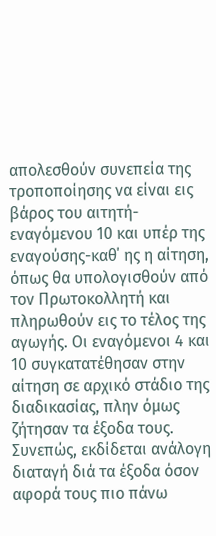απολεσθούν συνεπεία της τροποποίησης να είναι εις βάρος του αιτητή-εναγόμενου 10 και υπέρ της εναγούσης-καθ΄ ης η αίτηση, όπως θα υπολογισθούν από τον Πρωτοκολλητή και πληρωθούν εις το τέλος της αγωγής. Οι εναγόμενοι 4 και 10 συγκατατέθησαν στην αίτηση σε αρχικό στάδιο της διαδικασίας, πλην όμως ζήτησαν τα έξοδα τους. Συνεπώς, εκδίδεται ανάλογη διαταγή διά τα έξοδα όσον αφορά τους πιο πάνω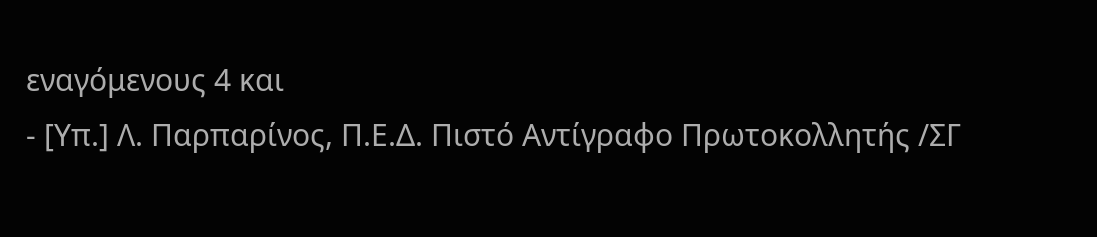εναγόμενους 4 και
- [Υπ.] Λ. Παρπαρίνος, Π.Ε.Δ. Πιστό Αντίγραφο Πρωτοκολλητής /ΣΓ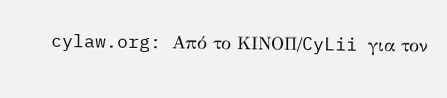cylaw.org: Από το ΚΙΝOΠ/CyLii για τον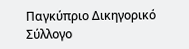Παγκύπριο Δικηγορικό Σύλλογο